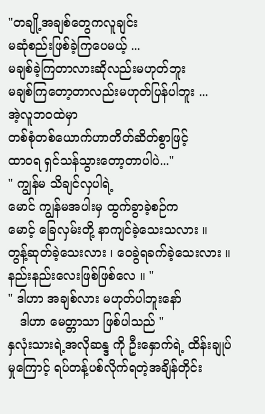"တချို့အချစ်တွေကလူချင်း
မဆုံစည်းဖြစ်ခဲ့ကြပေမယ့် ...
မချစ်ခဲ့ကြတာလားဆိုလည်းမဟုတ်ဘူး
မချစ်ကြတော့တာလည်းမဟုတ်ပြန်ပါဘူး ...
အဲ့လူဘဝထဲမှာ
တစ်စုံတစ်ယောက်ဟာတိတ်ဆိတ်စွာဖြင့်
ထာဝရ ရှင်သန်သွားတော့တာပါပဲ..."
" ကျွန်မ သိချင်လှပါရဲ့
မောင် ကျွန်မအပါးမှ ထွက်ခွာခဲ့စဉ်က
မောင့် ခြေလှမ်းတို့ နာကျင်ခဲ့သေးသလား ။
တွန့်ဆုတ်ခဲ့သေးလား ၊ ဝေခွဲရခက်ခဲ့သေးလား ။
နည်းနည်းလေးဖြစ်ဖြစ်လေ ။ "
" ဒါဟာ အချစ်လား မဟုတ်ပါဘူးနော်
   ဒါဟာ မေတ္တာသာ ဖြစ်ပါသည် "
နှလုံးသားရဲ့အလိုဆန္ဒ ကို ဦးနှောက်ရဲ့ ထိန်းချုပ်
မှုကြောင့် ရပ်တန့်ပစ်လိုက်ရတဲ့အချိန်တိုင်း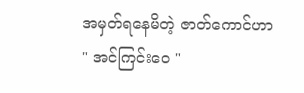အမှတ်ရနေမိတဲ့ ဇာတ်ကောင်ဟာ
" အင်ကြင်းဝေ "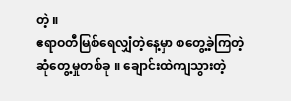တဲ့ ။
ဧရာဝတီမြစ်ရေလျှံတဲ့နေ့မှာ စတွေ့ခဲ့ကြတဲ့
ဆုံတွေ့မှုတစ်ခု ။ ချောင်းထဲကျသွားတဲ့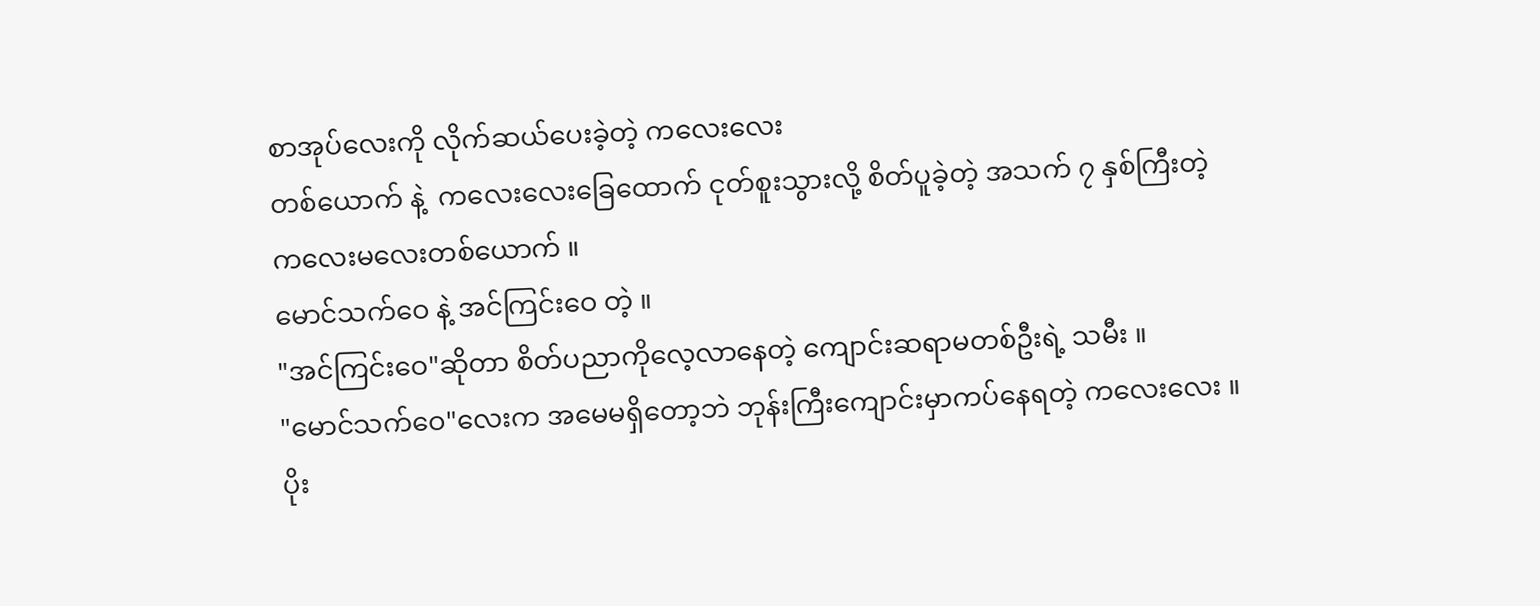စာအုပ်လေးကို လိုက်ဆယ်ပေးခဲ့တဲ့ ကလေးလေး
တစ်ယောက် နဲ့  ကလေးလေးခြေထောက် ငုတ်စူးသွားလို့ စိတ်ပူခဲ့တဲ့ အသက် ၇ နှစ်ကြီးတဲ့
ကလေးမလေးတစ်ယောက် ။
မောင်သက်ဝေ နဲ့ အင်ကြင်းဝေ တဲ့ ။
"အင်ကြင်းဝေ"ဆိုတာ စိတ်ပညာကိုလေ့လာနေတဲ့ ကျောင်းဆရာမတစ်ဦးရဲ့ သမီး ။
"မောင်သက်ဝေ"လေးက အမေမရှိတော့ဘဲ ဘုန်းကြီးကျောင်းမှာကပ်နေရတဲ့ ကလေးလေး ။
ပိုး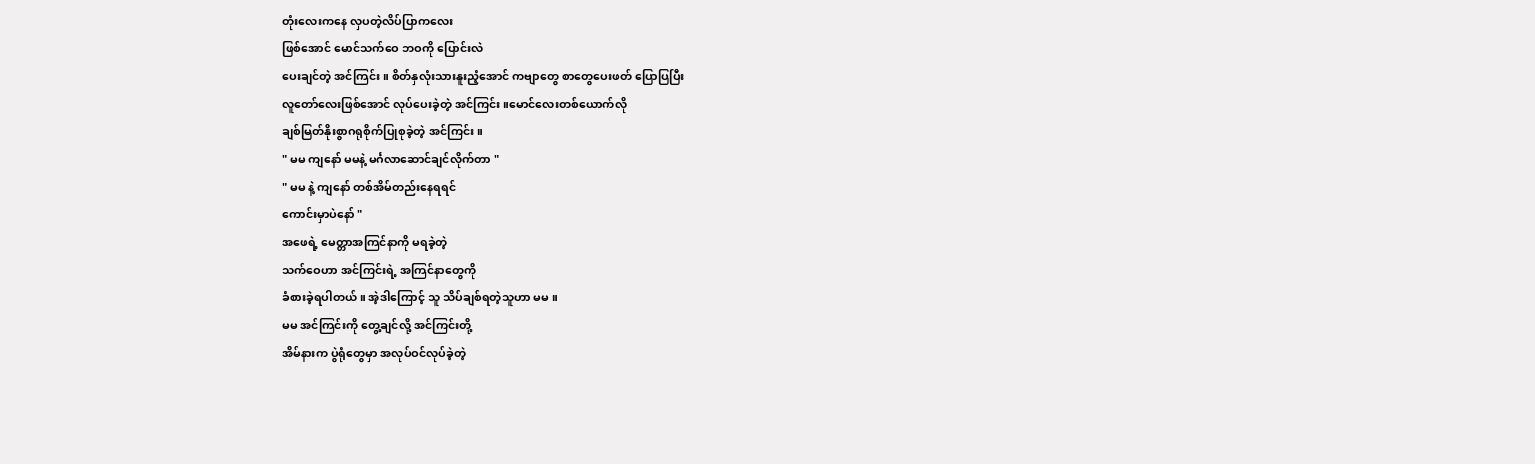တုံးလေးကနေ လှပတဲ့လိပ်ပြာကလေး
ဖြစ်အောင် မောင်သက်ဝေ ဘဝကို ပြောင်းလဲ
ပေးချင်တဲ့ အင်ကြင်း ။ စိတ်နှလုံးသားနူးညံ့အောင် ကဗျာတွေ စာတွေပေးဖတ် ပြောပြပြီး
လူတော်လေးဖြစ်အောင် လုပ်ပေးခဲ့တဲ့ အင်ကြင်း။မောင်လေးတစ်ယောက်လို
ချစ်မြတ်နိုးစွာဂရုစိုက်ပြုစုခဲ့တဲ့ အင်ကြင်း ။
" မမ ကျနော် မမနဲ့ မင်္ဂလာဆောင်ချင်လိုက်တာ "
" မမ နဲ့ ကျနော် တစ်အိမ်တည်းနေရရင်
ကောင်းမှာပဲနော် "
အဖေရဲ့ မေတ္တာအကြင်နာကို မရခဲ့တဲ့
သက်ဝေဟာ အင်ကြင်းရဲ့ အကြင်နာတွေကို
ခံစားခဲ့ရပါတယ် ။ အဲ့ဒါကြောင့် သူ သိပ်ချစ်ရတဲ့သူဟာ မမ ။
မမ အင်ကြင်းကို တွေ့ချင်လို့ အင်ကြင်းတို့
အိမ်နားက ပွဲရုံတွေမှာ အလုပ်ဝင်လုပ်ခဲ့တဲ့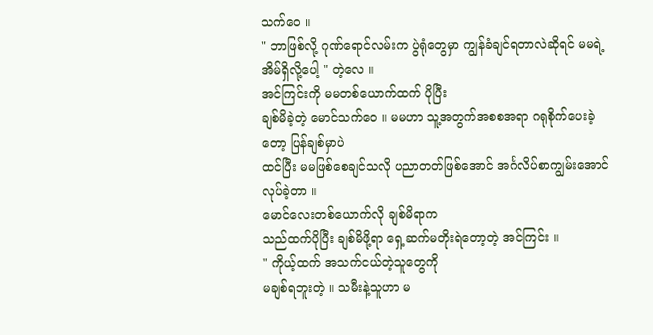သက်ဝေ ။
" ဘာဖြစ်လို့ ဂုဏ်ရောင်လမ်းက ပွဲရုံတွေမှာ ကျွန်ခံချင်ရတာလဲဆိုရင် မမရဲ့ အိမ်ရှိလို့ပေါ့ " တဲ့လေ ။
အင်ကြင်းကို မမတစ်ယောက်ထက် ပိုပြီး
ချစ်မိခဲ့တဲ့ မောင်သက်ဝေ ။ မမဟာ သူ့အတွက်အစစအရာ ဂရုစိုက်ပေးခဲ့တော့ ပြန်ချစ်မှာပဲ
ထင်ပြီး မမဖြစ်စေချင်သလို ပညာတတ်ဖြစ်အောင် အင်္ဂလိပ်စာကျွမ်းအောင် လုပ်ခဲ့တာ ။
မောင်လေးတစ်ယောက်လို ချစ်မိရာက
သည်ထက်ပိုပြီး ချစ်မိဖို့ရာ ရှေ့ဆက်မတိုးရဲတော့တဲ့ အင်ကြင်း ။
" ကိုယ့်ထက် အသက်ငယ်တဲ့သူတွေကို
မချစ်ရဘူးတဲ့ ။ သမီးနဲ့သူဟာ မ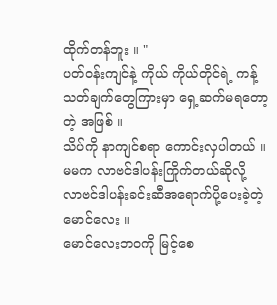ထိုက်တန်ဘူး ။ "
ပတ်ဝန်းကျင်နဲ့ ကိုယ် ကိုယ်တိုင်ရဲ့ ကန့်သတ်ချက်တွေကြားမှာ ရှေ့ဆက်မရတော့တဲ့ အဖြစ် ။
သိပ်ကို နာကျင်စရာ ကောင်းလှပါတယ် ။
မမက လာဗင်ဒါပန်းကြိုက်တယ်ဆိုလို့ လာဗင်ဒါပန်းခင်းဆီအရောက်ပို့ပေးခဲ့တဲ့ မောင်လေး ။
မောင်လေးဘဝကို မြင့်စေ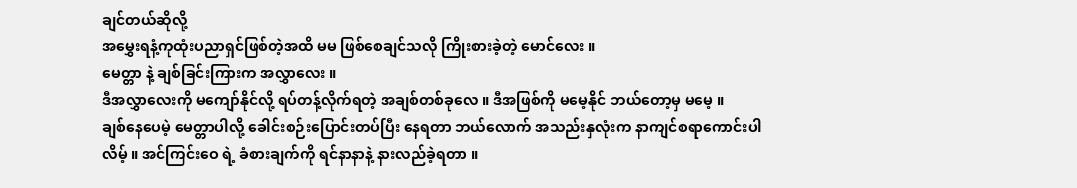ချင်တယ်ဆိုလို့
အမွှေးရနံ့ကုထုံးပညာရှင်ဖြစ်တဲ့အထိ မမ ဖြစ်စေချင်သလို ကြိုးစားခဲ့တဲ့ မောင်လေး ။
မေတ္တာ နဲ့ ချစ်ခြင်းကြားက အလွှာလေး ။
ဒီအလွှာလေးကို မကျော်နိုင်လို့ ရပ်တန့်လိုက်ရတဲ့ အချစ်တစ်ခုလေ ။ ဒီအဖြစ်ကို မမေ့နိုင် ဘယ်တော့မှ မမေ့ ။
ချစ်နေပေမဲ့ မေတ္တာပါလို့ ခေါင်းစဉ်းပြောင်းတပ်ပြီး နေရတာ ဘယ်လောက် အသည်းနှလုံးက နာကျင်စရာကောင်းပါလိမ့် ။ အင်ကြင်းဝေ ရဲ့ ခံစားချက်ကို ရင်နာနာနဲ့ နားလည်ခဲ့ရတာ ။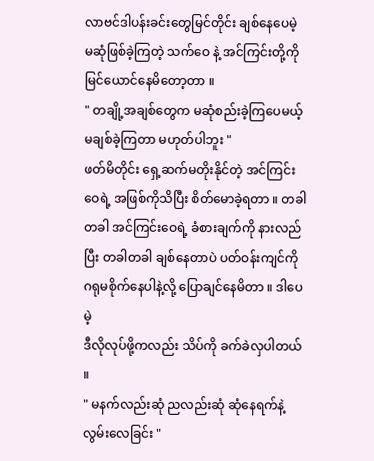လာဗင်ဒါပန်းခင်းတွေမြင်တိုင်း ချစ်နေပေမဲ့
မဆုံဖြစ်ခဲ့ကြတဲ့ သက်ဝေ နဲ့ အင်ကြင်းတို့ကို
မြင်ယောင်နေမိတော့တာ ။
" တချို့အချစ်တွေက မဆုံစည်းခဲ့ကြပေမယ့်
မချစ်ခဲ့ကြတာ မဟုတ်ပါဘူး "
ဖတ်မိတိုင်း ရှေ့ဆက်မတိုးနိုင်တဲ့ အင်ကြင်းဝေရဲ့ အဖြစ်ကိုသိပြီး စိတ်မောခဲ့ရတာ ။ တခါတခါ အင်ကြင်းဝေရဲ့ ခံစားချက်ကို နားလည်ပြီး တခါတခါ ချစ်နေတာပဲ ပတ်ဝန်းကျင်ကို ဂရုမစိုက်နေပါနဲ့လို့ ပြောချင်နေမိတာ ။ ဒါပေမဲ့
ဒီလိုလုပ်ဖို့ကလည်း သိပ်ကို ခက်ခဲလှပါတယ် ။
" မနက်လည်းဆုံ ညလည်းဆုံ ဆုံနေရက်နဲ့လွမ်းလေခြင်း "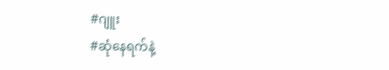#ဂျူး
#ဆုံနေရက်နဲ့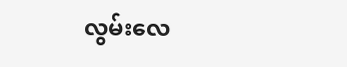လွမ်းလေ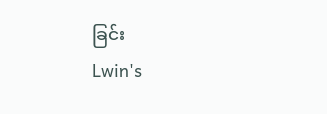ခြင်း
Lwin's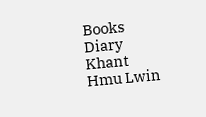Books Diary
Khant Hmu Lwin